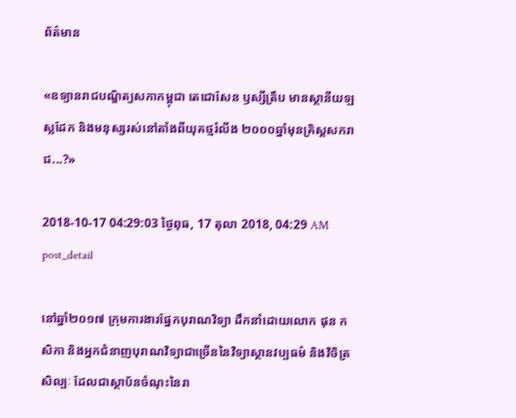ព័ត៌មាន

«ឧទ្យានរាជបណ្ឌិត្យសភាកម្ពុជា តេជោសែន ឫស្សីត្រឹប មានស្ថានីយឡស្លដែក និងមនុស្សរស់នៅតាំងពីយុគថ្មរំលីង ២០០០ឆ្នាំមុនគ្រិស្តសករាជ...?»

2018-10-17 04:29:03 ថ្ងៃពុធ, 17 តុលា 2018, 04:29 AM
post_detail

នៅឆ្នាំ២០១៧ ក្រុមការងារផ្នែកបុរាណវិទ្យា ដឹកនាំដោយលោក ផុន កសិកា និងអ្នកជំនាញបុរាណវិទ្យាជាច្រើននៃវិទ្យាស្ថានវប្បធម៌ និងវិចិត្រសិល្បៈ ដែលជាស្ថាប័នចំណុះនៃរា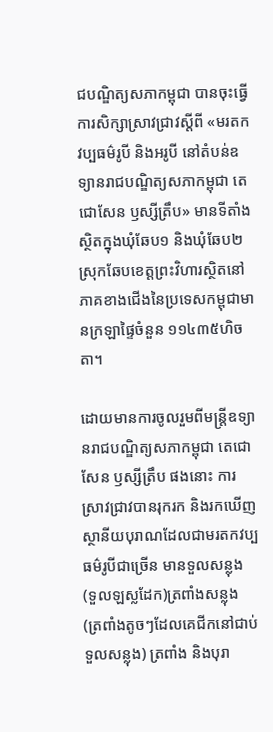ជបណ្ឌិត្យសភាកម្ពុជា បានចុះធ្វើការសិក្សាស្រាវជ្រាវស្តីពី «មរតកវប្បធម៌រូបី និងអរូបី នៅតំបន់ឧទ្យានរាជបណ្ឌិត្យសភាកម្ពុជា តេជោសែន ឫស្សីត្រឹប» មានទីតាំងស្ថិតក្នុងឃុំឆែប១ និងឃុំឆែប២ ស្រុកឆែបខេត្តព្រះវិហារស្ថិតនៅភាគខាងជើងនៃប្រទេសកម្ពុជាមានក្រឡាផ្ទៃចំនួន ១១៤៣៥ហិចតា។

ដោយមានការចូលរួមពីមន្ត្រីឧទ្យានរាជបណ្ឌិត្យសភាកម្ពុជា តេជោសែន ឫស្សីត្រឹប ផងនោះ ការស្រាវជ្រាវបានរុករក និងរកឃើញស្ថានីយបុរាណដែលជាមរតកវប្បធម៌រូបីជាច្រើន មានទួលសន្លុង (ទួលឡស្លដែក)ត្រពាំងសន្លុង (ត្រពាំងតូចៗដែលគេជីកនៅជាប់ទួលសន្លុង) ត្រពាំង និងបុរា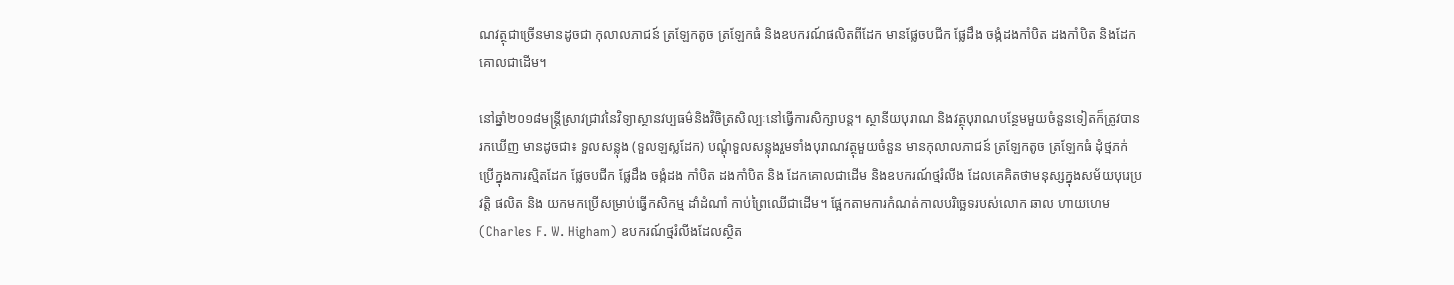ណវត្ថុជាច្រើនមានដូចជា កុលាលភាជន៍ ត្រឡែកតូច ត្រឡែកធំ និងឧបករណ៍ផលិតពីដែក មានផ្លែចបជីក ផ្លែដឹង ចង្កំដងកាំបិត ដងកាំបិត និងដែកគោលជាដើម។

នៅឆ្នាំ២០១៨មន្ត្រីស្រាវជ្រាវនៃវិទ្យាស្ថានវប្បធម៌និងវិចិត្រសិល្បៈនៅធ្វើការសិក្សាបន្ដ។ ស្ថានីយបុរាណ និងវត្ថុបុរាណបន្ថែមមួយចំនួនទៀតក៏ត្រូវបានរកឃើញ មានដូចជា៖ ទួលសន្លុង (ទួលឡស្លដែក) បណ្តុំទួលសន្លុងរួមទាំងបុរាណវត្ថុមួយចំនួន មានកុលាលភាជន៍ ត្រឡែកតូច ត្រឡែកធំ ដុំថ្មភក់ប្រើក្នុងការស្មិតដែក ផ្លែចបជីក ផ្លែដឹង ចង្កំដង កាំបិត ដងកាំបិត និង ដែកគោលជាដើម និងឧបករណ៍ថ្មរំលីង ដែលគេគិតថាមនុស្សក្នុងសម័យបុរេប្រវត្តិ ផលិត និង យកមកប្រើសម្រាប់ធ្វើកសិកម្ម ដាំដំណាំ កាប់ព្រៃឈើជាដើម។ ផ្អែកតាមការកំណត់កាលបរិច្ឆេទរបស់លោក ឆាល ហាយហេម (Charles F. W. Higham) ឧបករណ៍ថ្មរំលីងដែលស្ថិត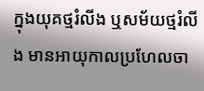ក្នុងយុគថ្មរំលីង ឬសម័យថ្មរំលីង មានអាយុកាលប្រហែលចា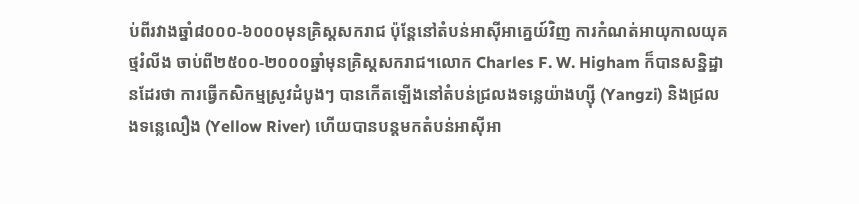ប់ពីរវាងឆ្នាំ៨០០០-៦០០០មុនគ្រិស្តសករាជ ប៉ុន្តែនៅតំបន់អាស៊ីអាគ្នេយ៍វិញ ការកំណត់អាយុកាលយុគ ថ្មរំលីង ចាប់ពី២៥០០-២០០០ឆ្នាំមុនគ្រិស្តសករាជ។លោក Charles F. W. Higham ក៏បានសន្និដ្ឋានដែរថា ការធ្វើកសិកម្មស្រូវដំបូងៗ បានកើតឡើងនៅតំបន់ជ្រលងទន្លេយ៉ាងហ្ស៊ី (Yangzi) និងជ្រលងទន្លេលឿង (Yellow River) ហើយបានបន្តមកតំបន់អាស៊ីអា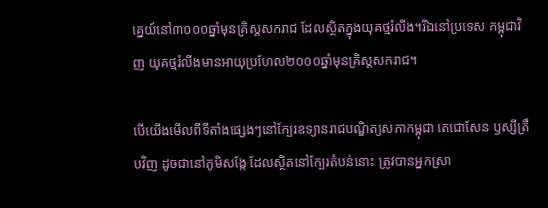គ្នេយ៍នៅ៣០០០ឆ្នាំមុនគ្រិស្តសករាជ ដែលស្ថិតក្នុងយុគថ្មរំលីង។រីឯនៅប្រទេស កម្ពុជាវិញ យុគថ្មរំលីងមានអាយុប្រហែល២០០០ឆ្នាំមុនគ្រិស្តសករាជ។

បើយើងមើលពីទីតាំងផ្សេងៗនៅក្បែរឧទ្យានរាជបណ្ឌិត្យសភាកម្ពុជា តេជោសែន ឫស្សីត្រឹបវិញ ដូចជានៅភូមិសង្កែ ដែលស្ថិតនៅក្បែរតំបន់នោះ ត្រូវបានអ្នកស្រា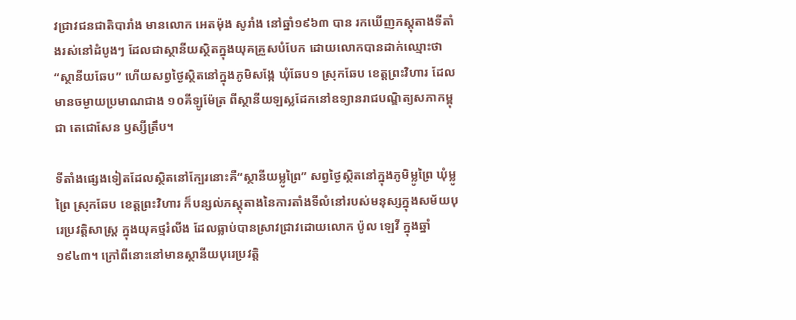វជ្រាវជនជាតិបារាំង មានលោក អេតម៉ុង សូរាំង នៅឆ្នាំ១៩៦៣ បាន រកឃើញភស្តុតាងទីតាំងរស់នៅដំបូងៗ ដែលជាស្ថានីយស្ថិតក្នុងយុគគ្រួសបំបែក ដោយលោកបានដាក់ឈ្មោះថា “ស្ថានីយឆែប” ហើយសព្វថ្ងៃស្ថិតនៅក្នុងភូមិសង្កែ ឃុំឆែប១ ស្រុកឆែប ខេត្តព្រះវិហារ ដែលមានចម្ងាយប្រមាណជាង ១០គីឡូម៉ែត្រ ពីស្ថានីយឡស្លដែកនៅឧទ្យានរាជបណ្ឌិត្យសភាកម្ពុជា តេជោសែន ឫស្សីត្រឹប។

ទីតាំងផ្សេងទៀតដែលស្ថិតនៅក្បែរនោះគឺ“ស្ថានីយម្លូព្រៃ” សព្វថ្ងៃស្ថិតនៅក្នុងភូមិម្លូព្រៃ ឃុំម្លូព្រៃ ស្រុកឆែប ខេត្តព្រះវិហារ ក៏បន្សល់ភស្ដុតាងនៃការតាំងទីលំនៅរបស់មនុស្សក្នុងសម័យបុរេប្រវត្តិសាស្រ្ត ក្នុងយុគថ្មរំលីង ដែលធ្លាប់បានស្រាវជ្រាវដោយលោក ប៉ូល ឡេវី ក្នុងឆ្នាំ១៩៤៣។ ក្រៅពីនោះនៅមានស្ថានីយបុរេប្រវត្តិ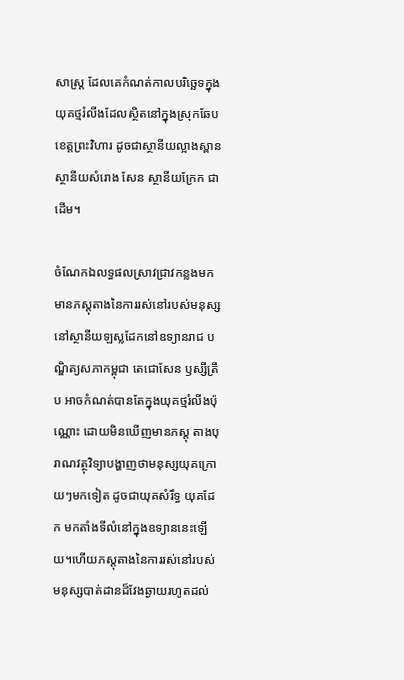សាស្រ្ត ដែលគេកំណត់កាលបរិច្ឆេទក្នុងយុគថ្មរំលីងដែលស្ថិតនៅក្នុងស្រុកឆែប ខេត្តព្រះវិហារ ដូចជាស្ថានីយល្អាងស្ពាន ស្ថានីយសំរោង សែន ស្ថានីយក្រែក ជាដើម។

ចំណែកឯលទ្ធផលស្រាវជ្រាវកន្លងមក មានភស្តុតាងនៃការរស់នៅរបស់មនុស្សនៅស្ថានីយឡស្លដែកនៅឧទ្យានរាជ បណ្ឌិត្យសភាកម្ពុជា តេជោសែន ឫស្សីត្រឹប អាចកំណត់បានតែក្នុងយុគថ្មរំលីងប៉ុណ្ណោះ ដោយមិនឃើញមានភស្ដុ តាងបុរាណវត្ថុវិទ្យាបង្ហាញថាមនុស្សយុគក្រោយៗមកទៀត ដូចជាយុគសំរឹទ្ធ យុគដែក មកតាំងទីលំនៅក្នុងឧទ្យាននេះឡើយ។ហើយភស្តុតាងនៃការរស់នៅរបស់មនុស្សបាត់ដានដ៏វែងឆ្ងាយរហូតដល់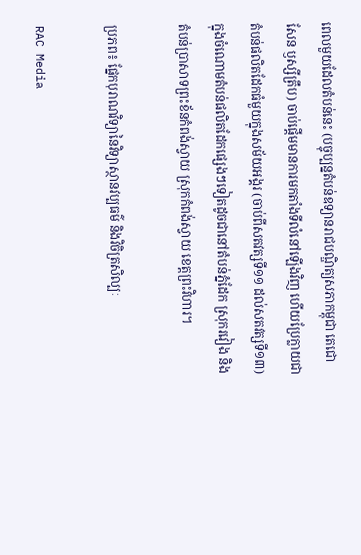ពេលមួយដែលតំបន់នេះ (បច្ចុប្បន្នតំបន់ឧទ្យានរាជបណ្ឌិត្យសភាកម្ពុជា តេជោសែន ឫស្សីត្រឹប) ចាប់ផ្ដើមមានការមកតាំងទីលំនៅឡើងវិញ ហើយប្រែក្លាយជាតំបន់ផលិតដែកធំមួយក្នុងសម័យអង្គរ (ចាប់ពីសតវត្សទី១១ ដល់សតវត្សទី១៣) ក្នុងចំណោមតំបន់ផលិតដែកផេ្សងៗទៀតដូចជានៅតំបន់ភ្នំដែក ស្រុករវៀង និងតំបន់ប្រាសាទព្រះខ័នកំពង់ស្វាយ ស្រុកកំពង់ស្វាយ ខេត្តព្រះវិហារ។

ប្រភព៖ ផ្នែកបុរាណវិទ្យានៃវិទ្យាស្ថានវប្បធម៌ និងវិចិត្រសិល្បៈ

RAC Media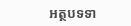អត្ថបទទា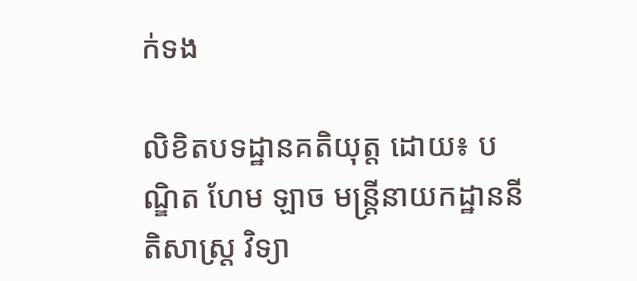ក់ទង

លិខិតបទដ្ឋានគតិយុត្ត ដោយ៖ បណ្ឌិត ហែម ឡាច មន្ត្រីនាយកដ្ឋាននីតិសាស្ត្រ វិទ្យា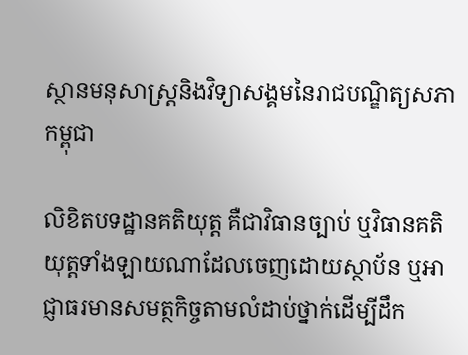ស្ថានមនុសាស្ត្រនិងវិទ្យាសង្គមនៃរាជបណ្ឌិត្យសភាកម្ពុជា

លិខិតបទដ្ឋានគតិយុត្ត គឺជាវិធានច្បាប់ ឬវិធានគតិយុត្តទាំងឡាយណាដែលចេញដោយស្ថាប័ន ឬអាជ្ញាធរមានសមត្ថកិច្ចតាមលំដាប់ថ្នាក់ដើម្បីដឹក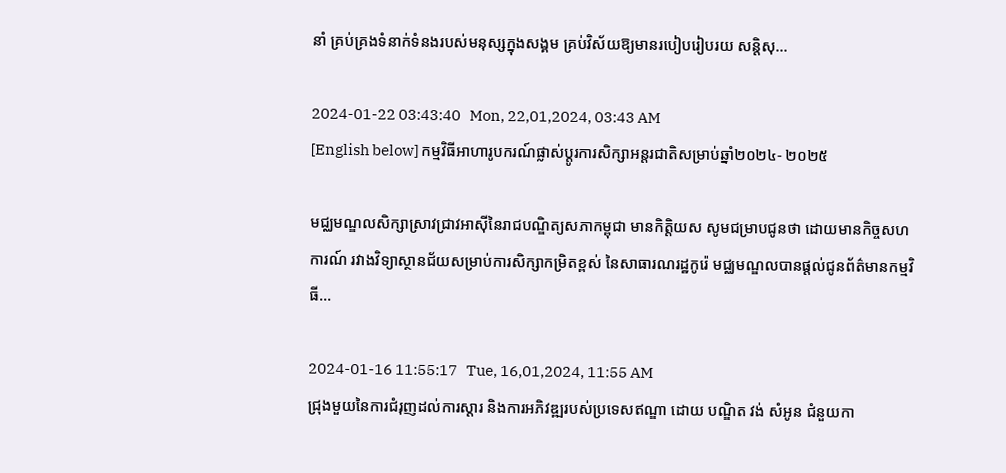នាំ គ្រប់គ្រងទំនាក់ទំនងរបស់មនុស្សក្នុងសង្គម គ្រប់វិស័យឱ្យមានរបៀបរៀបរយ សន្តិសុ...

2024-01-22 03:43:40   Mon, 22,01,2024, 03:43 AM
[English below] កម្មវិធីអាហារូបករណ៍ផ្លាស់ប្តូរការសិក្សាអន្តរជាតិសម្រាប់ឆ្នាំ២០២៤- ២០២៥

មជ្ឈមណ្ឌលសិក្សាស្រាវជ្រាវអាស៊ីនៃរាជបណ្ឌិត្យសភាកម្ពុជា មានកិត្តិយស សូមជម្រាបជូនថា ដោយមានកិច្ចសហការណ៍ រវាងវិទ្យាស្ថានជ័យសម្រាប់ការសិក្សាកម្រិតខ្ពស់ នៃសាធារណរដ្ឋកូរ៉េ មជ្ឈមណ្ឌលបានផ្តល់ជូនព័ត៌មានកម្មវិធី...

2024-01-16 11:55:17   Tue, 16,01,2024, 11:55 AM
ជ្រុងមួយនៃការជំរុញដល់ការស្តារ និងការអភិវឌ្ឍរបស់ប្រទេសឥណ្ឌា ដោយ បណ្ឌិត វង់ សំអូន ជំនួយកា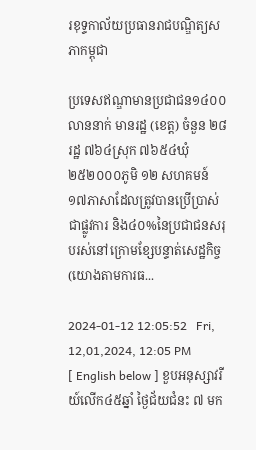រខុទ្ទកាល័យប្រធានរាជបណ្ឌិត្យសភាកម្ពុជា

ប្រទេសឥណ្ឌាមានប្រជាជន១៤០០លាននាក់ មានរដ្ឋ (ខេត្ត) ចំនួន ២៨រដ្ឋ ៧៦៤ស្រុក ៧៦៥៤ឃុំ ២៥២០០០ភូមិ ១២ សហគមន៍ ១៧ភាសាដែលត្រូវបានប្រើប្រាស់ជាផ្លូវការ និង៤០%នៃប្រជាជនសរុបរស់នៅក្រោមខ្សែបន្ទាត់សេដ្ឋកិច្ច (យោងតាមការធ...

2024-01-12 12:05:52   Fri, 12,01,2024, 12:05 PM
[ English below ] ខួបអនុស្សាវរីយ៍លើក៤៥ឆ្នាំ ថ្ងៃជ័យជំនះ ៧ មក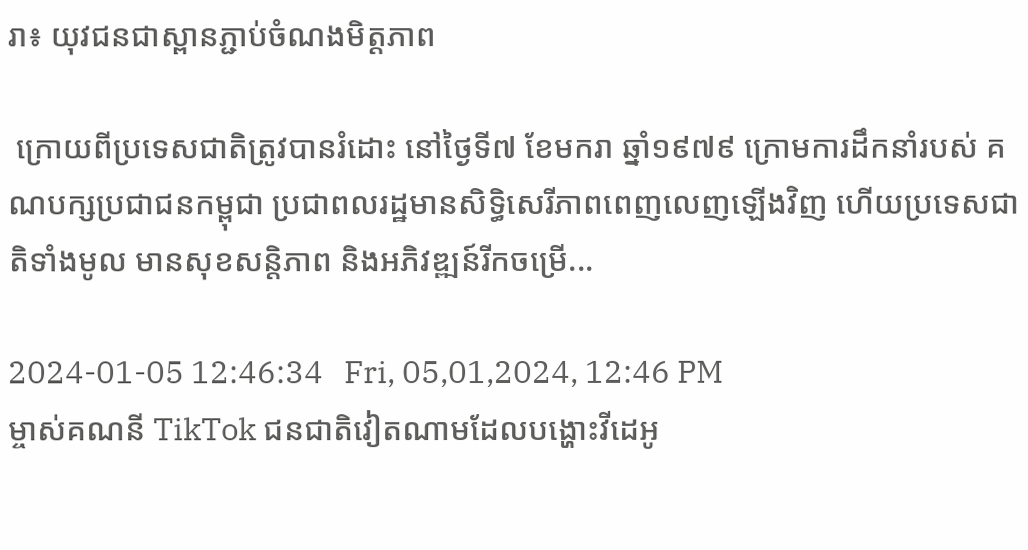រា៖ យុវជនជាស្ពានភ្ជាប់ចំណងមិត្តភាព

 ក្រោយពីប្រទេសជាតិត្រូវបានរំដោះ នៅថ្ងៃទី៧ ខែមករា ឆ្នាំ១៩៧៩ ក្រោមការដឹកនាំរបស់ គណបក្សប្រជាជនកម្ពុជា ប្រជាពលរដ្ឋមានសិទ្ធិសេរីភាពពេញលេញឡើងវិញ ហើយប្រទេសជាតិទាំងមូល មានសុខសន្តិភាព និងអភិវឌ្ឍន៍រីកចម្រើ...

2024-01-05 12:46:34   Fri, 05,01,2024, 12:46 PM
ម្ចាស់គណនី TikTok ជនជាតិវៀតណាមដែលបង្ហោះវីដេអូ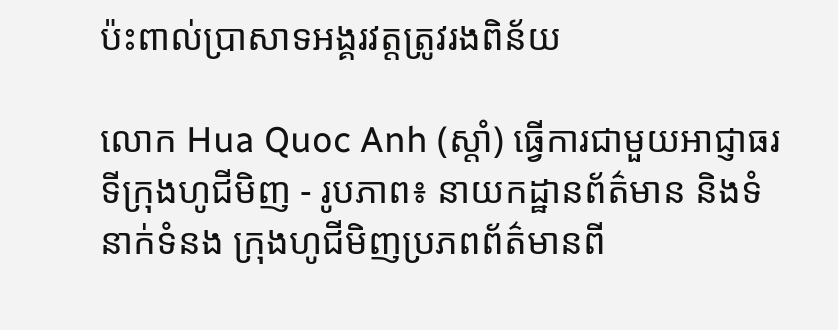ប៉ះពាល់ប្រាសាទអង្គរវត្តត្រូវរងពិន័យ

លោក Hua Quoc Anh (ស្តាំ) ធ្វើការជាមួយអាជ្ញាធរទីក្រុងហូជីមិញ - រូបភាព៖ នាយកដ្ឋានព័ត៌មាន និងទំនាក់ទំនង ក្រុងហូជីមិញប្រភពព័ត៌មានពី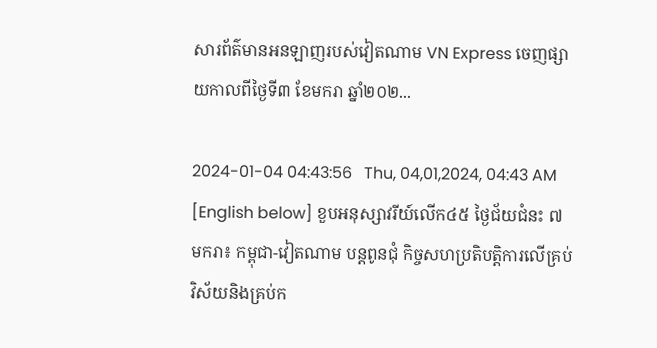សារព័ត៌មានអនឡាញរបស់វៀតណាម VN Express ចេញផ្សាយកាលពីថ្ងៃទី៣ ខែមករា ឆ្នាំ២០២...

2024-01-04 04:43:56   Thu, 04,01,2024, 04:43 AM
[English below] ខួបអនុស្សាវរីយ៍លើក៤៥ ថ្ងៃជ័យជំនះ ៧ មករា៖ កម្ពុជា-វៀតណាម បន្តពូនជុំ កិច្ចសហប្រតិបត្តិការលើគ្រប់វិស័យនិងគ្រប់ក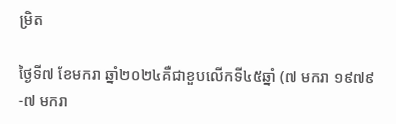ម្រិត

ថ្ងៃទី៧ ខែមករា ឆ្នាំ២០២៤គឺជាខួបលើកទី៤៥ឆ្នាំ (៧ មករា ១៩៧៩-៧ មករា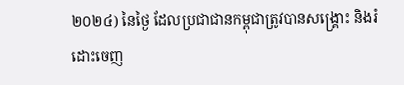២០២៤) នៃថ្ងៃ ដែលប្រជាជានកម្ពុជាត្រូវបានសង្គ្រោះ និងរំដោះចេញ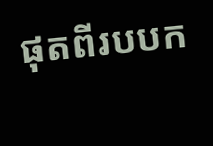ផុតពីរបបក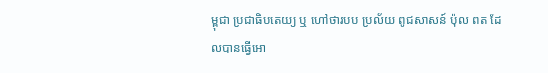ម្ពុជា ប្រជាធិបតេយ្យ ឬ ហៅថារបប ប្រល័យ ពូជសាសន៍ ប៉ុល ពត ដែលបានធ្វើអោ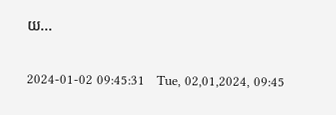យ...

2024-01-02 09:45:31   Tue, 02,01,2024, 09:45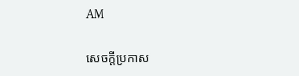AM

សេចក្តីប្រកាស